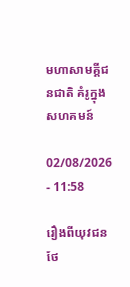មហាសាមគ្គីជនជាតិ គំរូក្នុងសហគមន៍

02/08/2026 - 11:58

រឿងពីយុវជនថែ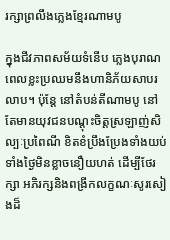រក្សាព្រលឹងភ្លេងខ្មែរណាមបូ

ក្នុងជីវភាពសម័យទំនើប ភ្លេងបុរាណពេលខ្លះប្រឈមនឹងហានិភ័យសាបរលាប។ ប៉ុន្តែ នៅតំបន់តីណាមបូ នៅតែមានយុវជនបណ្តុះចិត្តស្រឡាញ់សិល្បៈប្រពៃណី ខិតខំប្រឹងប្រែងទាំងយប់ទាំងថ្ងៃមិនខ្លាចនឿយហត់ ដើម្បីថែរក្សា អភិរក្សនិងពង្រីកលក្ខណៈសូរសៀងដ៏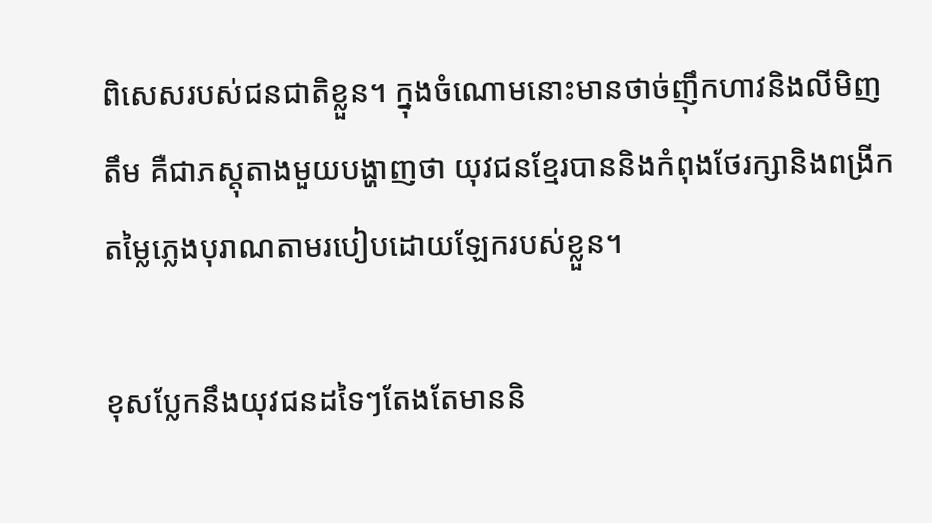ពិសេសរបស់ជនជាតិខ្លួន។ ក្នុងចំណោមនោះមានថាច់ញ៉ឹកហាវនិងលីមិញតឹម គឺជាភស្តុតាងមួយបង្ហាញថា យុវជនខ្មែរបាននិងកំពុងថែរក្សានិងពង្រីកតម្លៃភ្លេងបុរាណតាមរបៀបដោយឡែករបស់ខ្លួន។

ខុសប្លែកនឹងយុវជនដទៃៗតែងតែមាននិ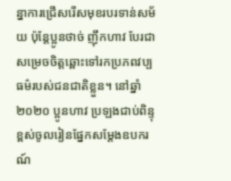ន្នាការជ្រើសរើសមុខរបរទាន់សម័យ ប៉ុន្តែប្អូនថាច់ ញ៉ឹកហាវ បែរជាសម្រេចចិត្តឆ្ពោះទៅរកប្រភពវប្បធម៌របស់ជនជាតិខ្លួន។ នៅឆ្នាំ២០២០ ប្អូនហាវ ប្រឡងជាប់ពិន្ទុខ្ពស់ចូលរៀនផ្នែកសម្តែងឧបករណ៍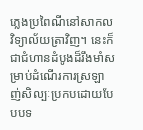ភ្លេងប្រពៃណីនៅសាកលវិទ្យាល័យត្រាវិញ។ នេះក៏ជាជំហានដំបូងដ៏រឹងមាំសម្រាប់ដំណើរការស្រឡាញ់សិល្បៈប្រកបដោយបែបបទ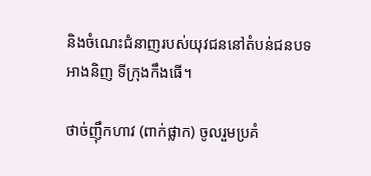និងចំណេះជំនាញរបស់យុវជននៅតំបន់ជនបទអាងនិញ ទីក្រុងកឹងធើ។

ថាច់ញ៉ឹកហាវ (ពាក់ផ្លាក) ចូលរួមប្រគំ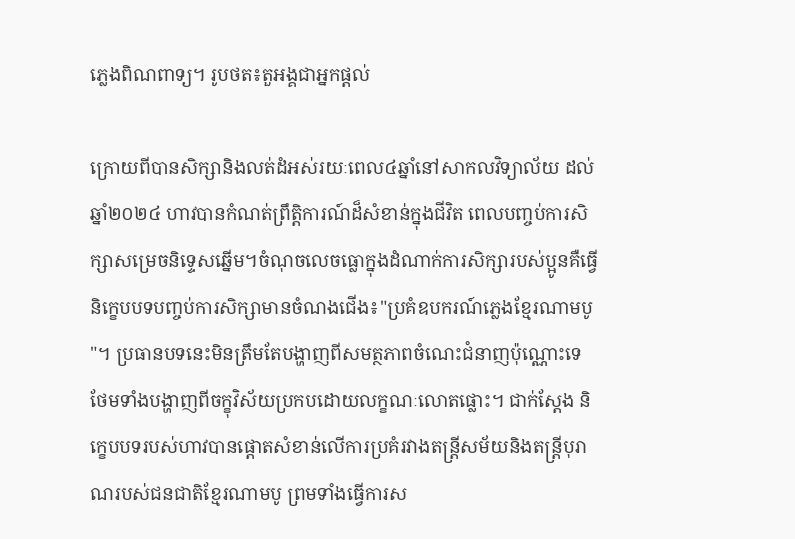ភ្លេងពិណពាទ្យ។ រូបថត៖តួអង្គជាអ្នកផ្តល់

ក្រោយពីបានសិក្សានិងលត់ដំអស់រយៈពេល៤ឆ្នាំនៅសាកលវិទ្យាល័យ ដល់ឆ្នាំ២០២៤ ហាវបានកំណត់ព្រឹត្តិការណ៍ដ៏សំខាន់ក្នុងជីវិត ពេលបញ្ចប់ការសិក្សាសម្រេចនិទ្ទេសឆ្នើម។ចំណុចលេចធ្លោក្នុងដំណាក់ការសិក្សារបស់ប្អូនគឺធ្វើនិក្ខេបបទបញ្ចប់ការសិក្សាមានចំណងជើង៖"ប្រគំឧបករណ៍ភ្លេងខ្មែរណាមបូ"។ ប្រធានបទនេះមិនត្រឹមតែបង្ហាញពីសមត្ថភាពចំណេះជំនាញប៉ុណ្ណោះទេ ថែមទាំងបង្ហាញពីចក្ខុវិស័យប្រកបដោយលក្ខណៈលោតផ្លោះ។ ជាក់ស្តែង និក្ខេបបទរបស់ហាវបានផ្តោតសំខាន់លើការប្រគំរវាងតន្ត្រីសម័យនិងតន្ត្រីបុរាណរបស់ជនជាតិខ្មែរណាមបូ ព្រមទាំងធ្វើការស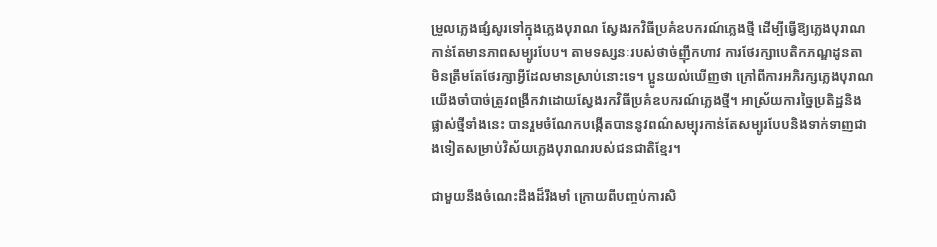ម្រួលភ្លេងផ្សំសូរទៅក្នុងភ្លេងបុរាណ ស្វែងរកវិធីប្រគំឧបករណ៍ភ្លេងថ្មី ដើម្បីធ្វើឱ្យភ្លេងបុរាណកាន់តែមានភាពសម្បូរបែប។ តាមទស្សនៈរបស់ថាច់ញ៉ឹកហាវ ការថែរក្សាបេតិកភណ្ឌដូនតា មិនត្រឹមតែថែរក្សាអ្វីដែលមានស្រាប់នោះទេ។ ប្អូនយល់ឃើញថា ក្រៅពីការអភិរក្សភ្លេងបុរាណ យើងចាំបាច់ត្រូវពង្រីកវាដោយស្វែងរកវិធីប្រគំឧបករណ៍ភ្លេងថ្មី។ អាស្រ័យការច្នៃប្រតិដ្ឋនិងផ្លាស់ថ្មីទាំងនេះ បានរួមចំណែកបង្កើតបាននូវពណ៌សម្បុរកាន់តែសម្បូរបែបនិងទាក់ទាញជាងទៀតសម្រាប់វិស័យភ្លេងបុរាណរបស់ជនជាតិខ្មែរ។

ជាមួយនឹងចំណេះដឹងដ៏រឹងមាំ ក្រោយពីបញ្ចប់ការសិ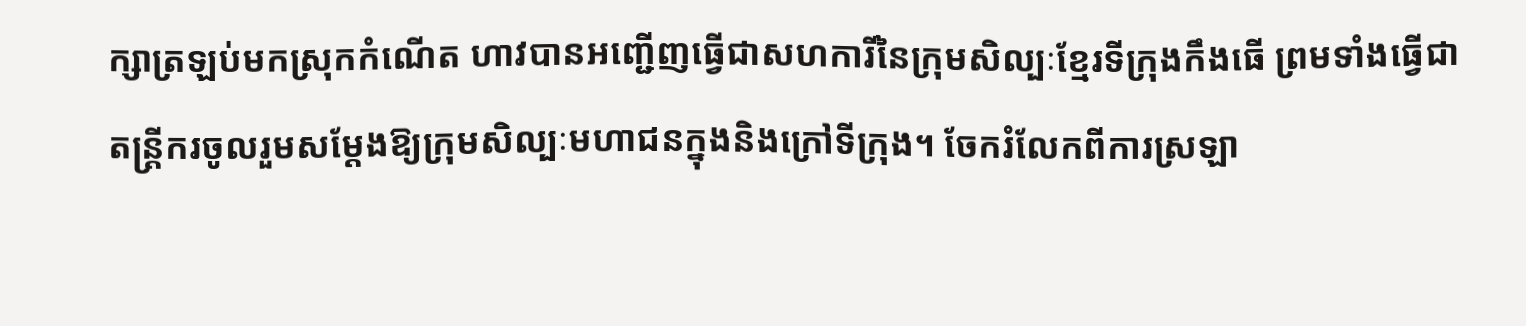ក្សាត្រឡប់មកស្រុកកំណើត ហាវបានអញ្ជើញធ្វើជាសហការីនៃក្រុមសិល្បៈខ្មែរទីក្រុងកឹងធើ ព្រមទាំងធ្វើជាតន្ត្រីករចូលរួមសម្តែងឱ្យក្រុមសិល្បៈមហាជនក្នុងនិងក្រៅទីក្រុង។ ចែករំលែកពីការស្រឡា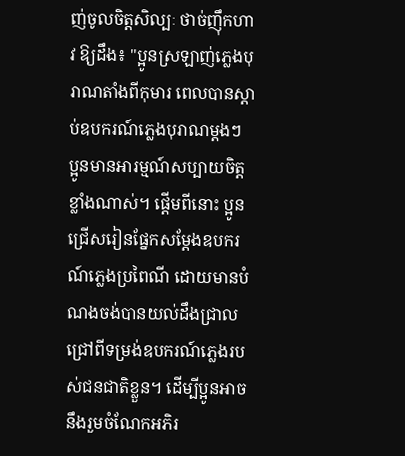ញ់ចូលចិត្តសិល្បៈ ថាច់ញ៉ឹកហាវ ឱ្យដឹង៖ "ប្អូនស្រឡាញ់ភ្លេងបុរាណតាំងពីកុមារ ពេលបានស្តាប់ឧបករណ៍ភ្លេងបុរាណម្តងៗ ប្អូនមានអារម្មណ៍សប្បាយចិត្តខ្លាំងណាស់។ ផ្តើមពីនោះ ប្អូនជ្រើសរៀនផ្នែកសម្តែងឧបករណ៍ភ្លេងប្រពៃណី ដោយមានបំណងចង់បានយល់ដឹងជ្រាលជ្រៅពីទម្រង់ឧបករណ៍ភ្លេងរបស់ជនជាតិខ្លួន។ ដើម្បីប្អូនអាចនឹងរួមចំណែកអភិរ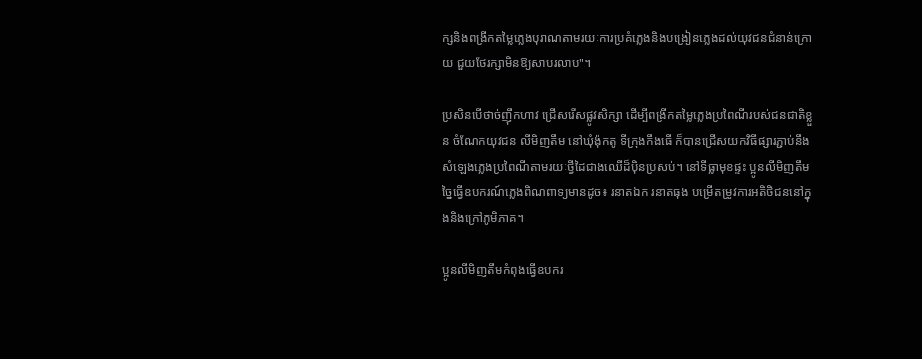ក្សនិងពង្រីកតម្លៃភ្លេងបុរាណតាមរយៈការប្រគំភ្លេងនិងបង្រៀនភ្លេងដល់យុវជនជំនាន់ក្រោយ ជួយថែរក្សាមិនឱ្យសាបរលាប"។

ប្រសិនបើថាច់ញ៉ឹកហាវ ជ្រើសរើសផ្លូវសិក្សា ដើម្បីពង្រីកតម្លៃភ្លេងប្រពៃណីរបស់ជនជាតិខ្លួន ចំណែកយុវជន លីមិញតឹម នៅឃុំង៉ុកតូ ទីក្រុងកឹងធើ ក៏បានជ្រើសយកវិធីផ្សារភ្ជាប់នឹងសំឡេងភ្លេងប្រពៃណីតាមរយៈថ្វីដៃជាងឈើដ៏ប៉ិនប្រសប់។ នៅទីធ្លាមុខផ្ទះ ប្អូនលីមិញតឹម ច្នៃធ្វើឧបករណ៍ភ្លេងពិណពាទ្យមានដូច៖ រនាតឯក រនាតធុង បម្រើតម្រូវការអតិថិជននៅក្នុងនិងក្រៅភូមិភាគ។

ប្អូនលីមិញតឹមកំពុងធ្វើឧបករ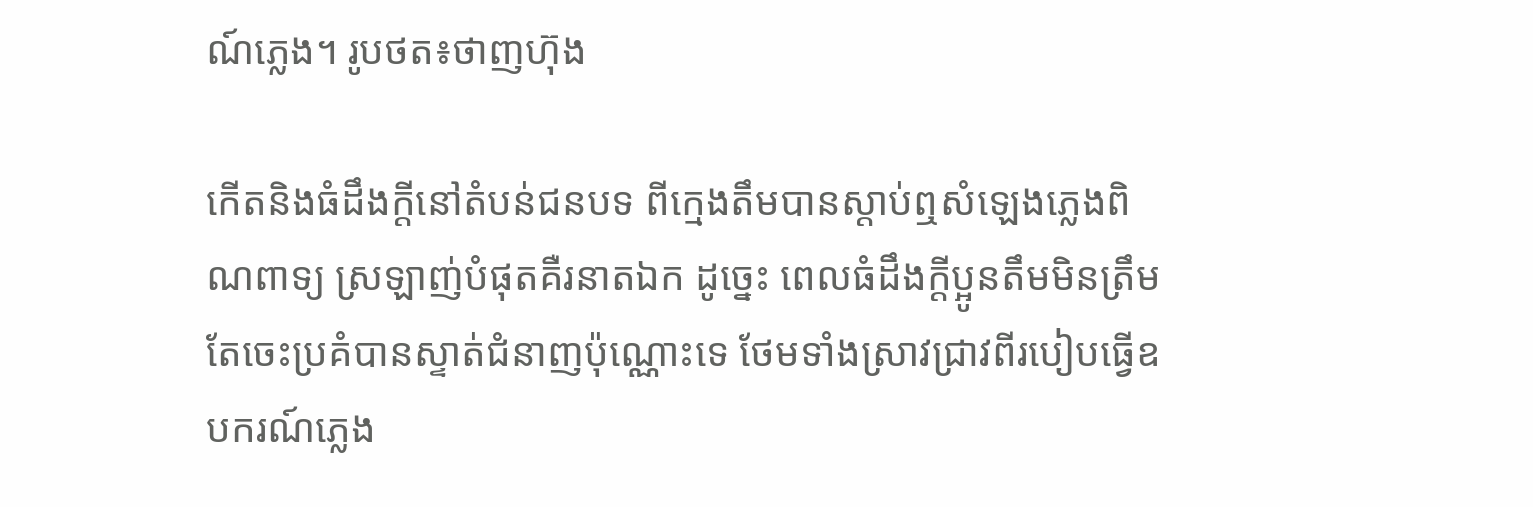ណ៍ភ្លេង។ រូបថត៖ថាញហ៊ុង

កើតនិងធំដឹងក្តីនៅតំបន់ជនបទ ពីក្មេងតឹមបានស្តាប់ឮសំឡេងភ្លេងពិណពាទ្យ ស្រឡាញ់បំផុតគឺរនាតឯក ដូច្នេះ ពេលធំដឹងក្តីប្អូនតឹមមិនត្រឹមតែចេះប្រគំបានស្ទាត់ជំនាញប៉ុណ្ណោះទេ ថែមទាំងស្រាវជ្រាវពីរបៀបធ្វើឧបករណ៍ភ្លេង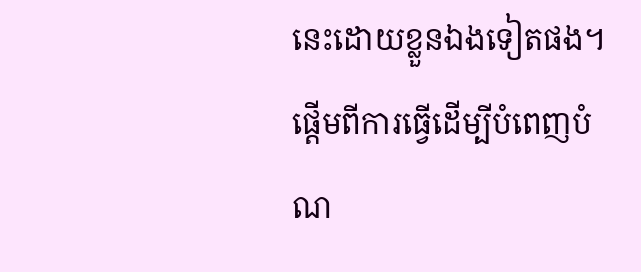នេះដោយខ្លួនឯងទៀតផង។ ផ្តើមពីការធ្វើដើម្បីបំពេញបំណ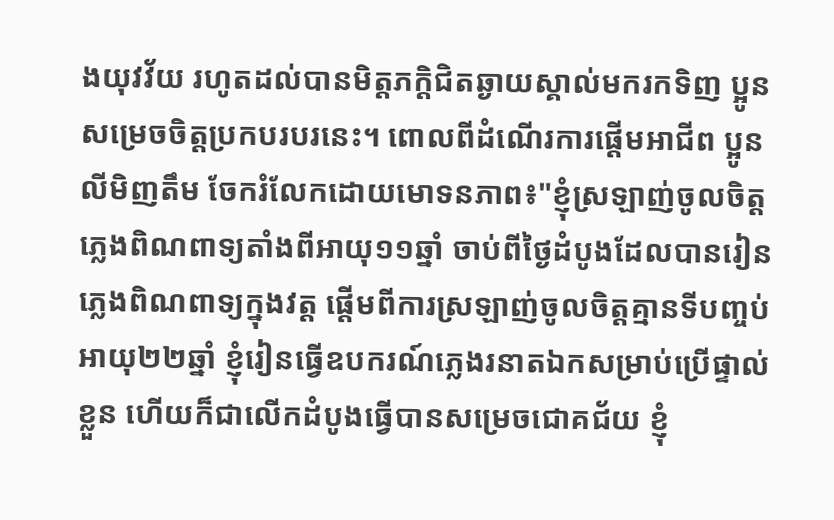ងយុវវ័យ រហូតដល់បានមិត្តភក្តិជិតឆ្ងាយស្គាល់មករកទិញ ប្អូនសម្រេចចិត្តប្រកបរបរនេះ។ ពោលពីដំណើរការផ្តើមអាជីព ប្អូនលីមិញតឹម ចែករំលែកដោយមោទនភាព៖"ខ្ញុំស្រឡាញ់ចូលចិត្តភ្លេងពិណពាទ្យតាំងពីអាយុ១១ឆ្នាំ ចាប់ពីថ្ងៃដំបូងដែលបានរៀនភ្លេងពិណពាទ្យក្នុងវត្ត ផ្តើមពីការស្រឡាញ់ចូលចិត្តគ្មានទីបញ្ចប់ អាយុ២២ឆ្នាំ ខ្ញុំរៀនធ្វើឧបករណ៍ភ្លេងរនាតឯកសម្រាប់ប្រើផ្ទាល់ខ្លួន ហើយក៏ជាលើកដំបូងធ្វើបានសម្រេចជោគជ័យ ខ្ញុំ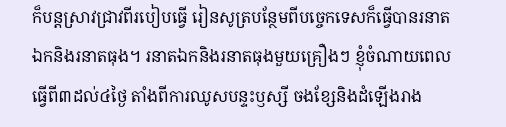ក៏បន្តស្រាវជ្រាវពីរបៀបធ្វើ រៀនសូត្របន្ថែមពីបច្ចេកទេសក៏ធ្វើបានរនាតឯកនិងរនាតធុង។ រនាតឯកនិងរនាតធុងមួយគ្រឿងៗ ខ្ញុំចំណាយពេលធ្វើពី៣ដល់៤ថ្ងៃ តាំងពីការឈូសបន្ទះឫស្សី ចងខ្សែនិងដំឡើងរាង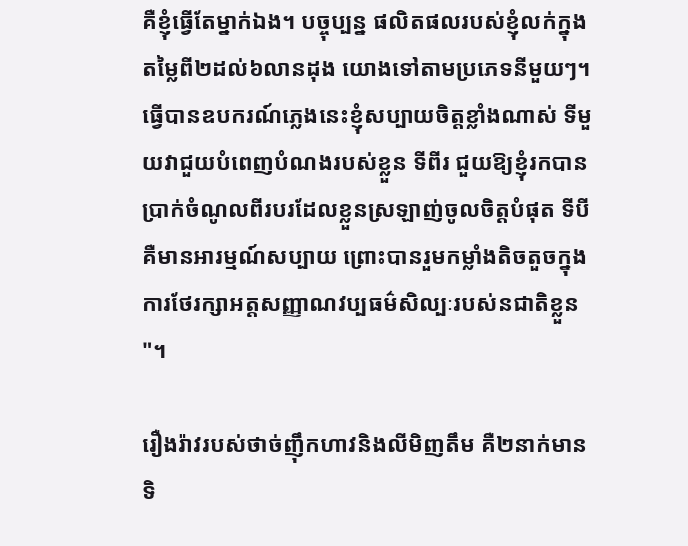គឺខ្ញុំធ្វើតែម្នាក់ឯង។ បច្ចុប្បន្ន ផលិតផលរបស់ខ្ញុំលក់ក្នុងតម្លៃពី២ដល់៦លានដុង យោងទៅតាមប្រភេទនីមួយៗ។ ធ្វើបានឧបករណ៍ភ្លេងនេះខ្ញុំសប្បាយចិត្តខ្លាំងណាស់ ទីមួយវាជួយបំពេញបំណងរបស់ខ្លួន ទីពីរ ជួយឱ្យខ្ញុំរកបានប្រាក់ចំណូលពីរបរដែលខ្លួនស្រឡាញ់ចូលចិត្តបំផុត ទីបីគឺមានអារម្មណ៍សប្បាយ ព្រោះបានរួមកម្លាំងតិចតួចក្នុងការថែរក្សាអត្តសញ្ញាណវប្បធម៌សិល្បៈរបស់នជាតិខ្លួន"។

រឿងរ៉ាវរបស់ថាច់ញ៉ឹកហាវនិងលីមិញតឹម គឺ២នាក់មានទិ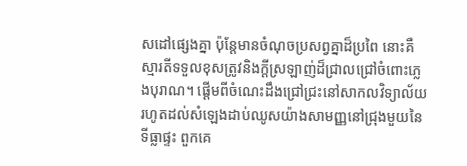សដៅផ្សេងគ្នា ប៉ុន្តែមានចំណុចប្រសព្វគ្នាដ៏ប្រពៃ នោះគឺស្មារតីទទួលខុសត្រូវនិងក្តីស្រឡាញ់ដ៏ជ្រាលជ្រៅចំពោះភ្លេងបុរាណ។ ផ្តើមពីចំណេះដឹងជ្រៅជ្រះនៅសាកលវិទ្យាល័យ រហូតដល់សំឡេងដាប់ឈូសយ៉ាងសាមញ្ញនៅជ្រុងមួយនៃទីធ្លាផ្ទះ ពួកគេ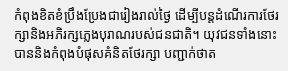កំពុងខិតខំប្រឹងប្រែងជារៀងរាល់ថ្ងៃ ដើម្បីបន្តដំណើរការថែរក្សានិងអភិរក្សភ្លេងបុរាណរបស់ជនជាតិ។ យុវជនទាំងនោះបាននិងកំពុងបំផុសគំនិតថែរក្សា បញ្ជាក់ថាត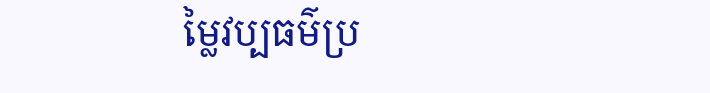ម្លៃវប្បធម៌ប្រ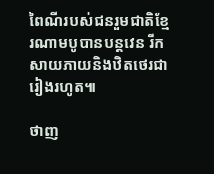ពៃណីរបស់ជនរួមជាតិខ្មែរណាមបូបានបន្តវេន រីកសាយភាយនិងឋិតថេរជារៀងរហូត៕

ថាញ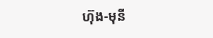ហ៊ុង-មុនី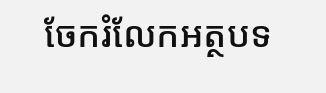ចែករំលែកអត្ថបទ